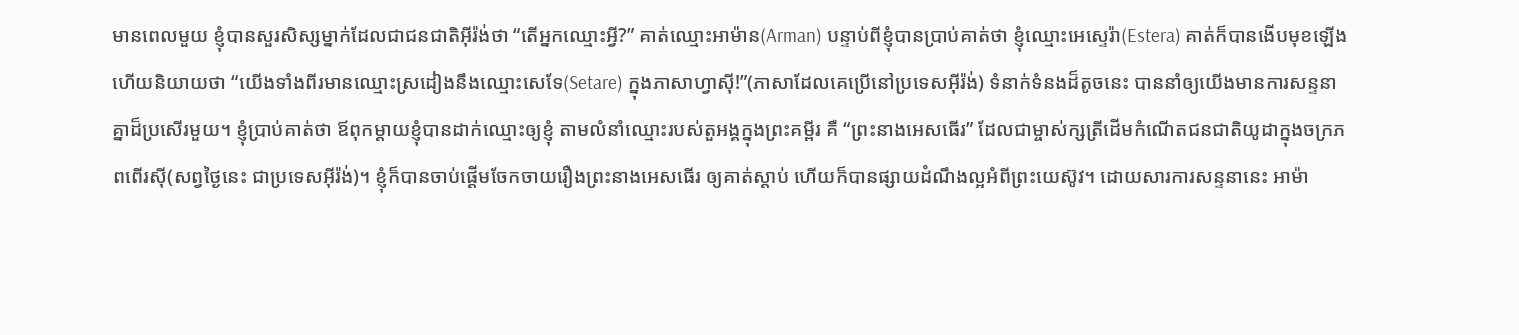មានពេលមួយ ខ្ញុំបានសួរសិស្សម្នាក់ដែលជាជនជាតិអ៊ីរ៉ង់ថា “តើអ្នកឈ្មោះអ្វី?” គាត់ឈ្មោះអាម៉ាន(Arman) បន្ទាប់ពីខ្ញុំបានប្រាប់គាត់ថា ខ្ញុំឈ្មោះអេស្ទេរ៉ា(Estera) គាត់ក៏បានងើបមុខឡើង ហើយនិយាយថា “យើងទាំងពីរមានឈ្មោះស្រដៀងនឹងឈ្មោះសេទែ(Setare) ក្នុងភាសាហ្វាស៊ី!”(ភាសាដែលគេប្រើនៅប្រទេសអ៊ីរ៉ង់) ទំនាក់ទំនងដ៏តូចនេះ បាននាំឲ្យយើងមានការសន្ទនាគ្នាដ៏ប្រសើរមួយ។ ខ្ញុំប្រាប់គាត់ថា ឪពុកម្តាយខ្ញុំបានដាក់ឈ្មោះឲ្យខ្ញុំ តាមលំនាំឈ្មោះរបស់តួអង្គក្នុងព្រះគម្ពីរ គឺ “ព្រះនាងអេសធើរ” ដែលជាម្ចាស់ក្សត្រីដើមកំណើតជនជាតិយូដាក្នុងចក្រភពពើរស៊ី(សព្វថ្ងៃនេះ ជាប្រទេសអ៊ីរ៉ង់)។ ខ្ញុំក៏បានចាប់ផ្តើមចែកចាយរឿងព្រះនាងអេសធើរ ឲ្យគាត់ស្តាប់ ហើយក៏បានផ្សាយដំណឹងល្អអំពីព្រះយេស៊ូវ។ ដោយសារការសន្ទនានេះ អាម៉ា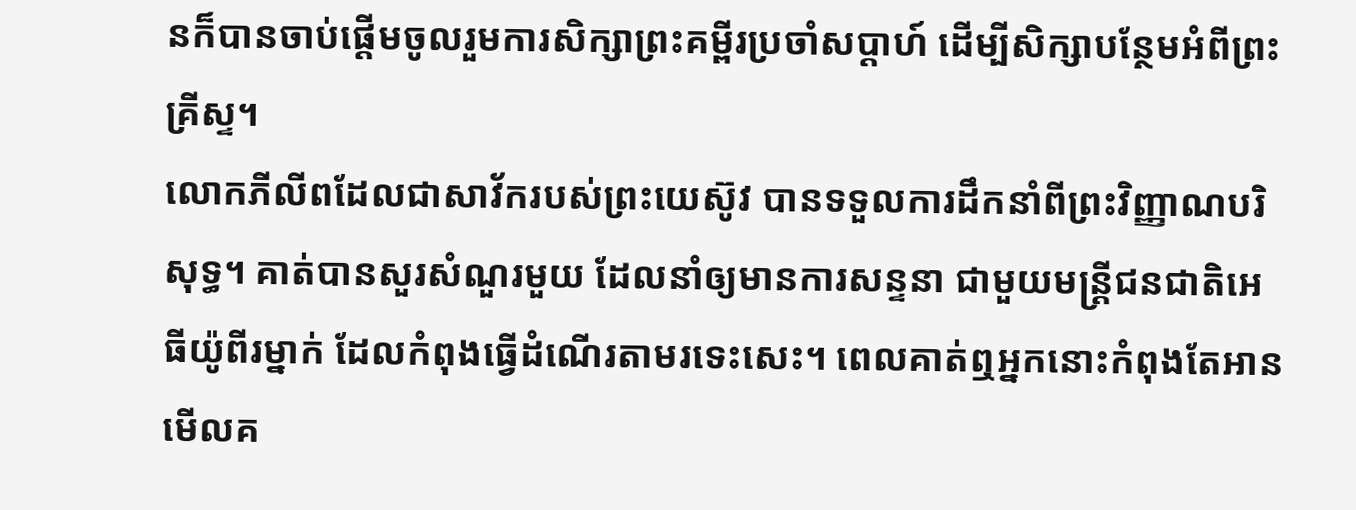នក៏បានចាប់ផ្តើមចូលរួមការសិក្សាព្រះគម្ពីរប្រចាំសប្តាហ៍ ដើម្បីសិក្សាបន្ថែមអំពីព្រះគ្រីស្ទ។
លោកភីលីពដែលជាសាវ័ករបស់ព្រះយេស៊ូវ បានទទួលការដឹកនាំពីព្រះវិញ្ញាណបរិសុទ្ធ។ គាត់បានសួរសំណួរមួយ ដែលនាំឲ្យមានការសន្ទនា ជាមួយមន្រ្តីជនជាតិអេធីយ៉ូពីរម្នាក់ ដែលកំពុងធ្វើដំណើរតាមរទេះសេះ។ ពេលគាត់ឮអ្នកនោះកំពុងតែអានមើលគ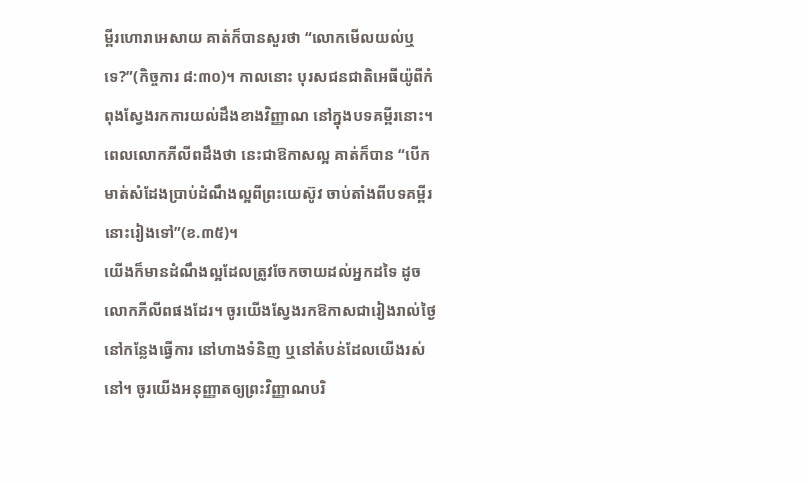ម្ពីរហោរាអេសាយ គាត់ក៏បានសួរថា “លោកមើលយល់ឬទេ?”(កិច្ចការ ៨:៣០)។ កាលនោះ បុរសជនជាតិអេធីយ៉ូពីកំពុងស្វែងរកការយល់ដឹងខាងវិញ្ញាណ នៅក្នុងបទគម្ពីរនោះ។ ពេលលោកភីលីពដឹងថា នេះជាឱកាសល្អ គាត់ក៏បាន “បើកមាត់សំដែងប្រាប់ដំណឹងល្អពីព្រះយេស៊ូវ ចាប់តាំងពីបទគម្ពីរនោះរៀងទៅ”(ខ.៣៥)។
យើងក៏មានដំណឹងល្អដែលត្រូវចែកចាយដល់អ្នកដទៃ ដូចលោកភីលីពផងដែរ។ ចូរយើងស្វែងរកឱកាសជារៀងរាល់ថ្ងៃ នៅកន្លែងធ្វើការ នៅហាងទំនិញ ឬនៅតំបន់ដែលយើងរស់នៅ។ ចូរយើងអនុញ្ញាតឲ្យព្រះវិញ្ញាណបរិ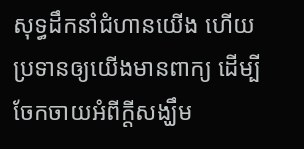សុទ្ធដឹកនាំជំហានយើង ហើយប្រទានឲ្យយើងមានពាក្យ ដើម្បីចែកចាយអំពីក្តីសង្ឃឹម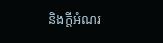និងក្តីអំណរ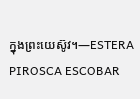ក្នុងព្រះយេស៊ូវ។—ESTERA PIROSCA ESCOBAR